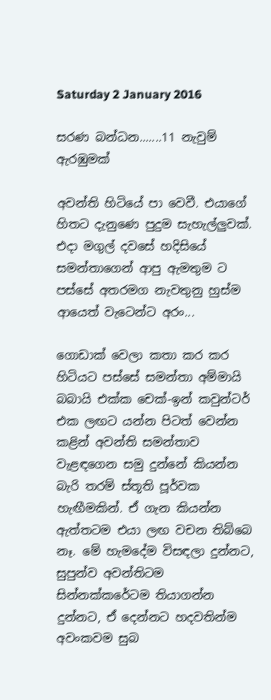Saturday 2 January 2016

සරණ බන්ධන.......11 නැවුම් ඇරඹුමක්

අවන්ති හිටියේ පා වෙවී. එයාගේ හිතට දැනුණෙ පුදුම සැහැල්ලුවක්. එදා මගුල් දවසේ හදිසියේ සමන්තාගෙන් ආපු ඇමතුම ට පස්සේ අතරමග නැවතුනු හුස්ම ආයෙත් වැටෙන්ට අරං...

ගොඩාක් වෙලා කතා කර කර හිටියට පස්සේ සමන්තා අම්මායි බබායි එක්ක චෙක්-ඉන් කවුන්ටර් එක ලඟට යන්න පිටත් වෙන්න කළින් අවන්ති සමන්තාව වැළඳගෙන සමු දුන්නේ කියන්න බැරි තරම් ස්තූති පූර්වක හැඟීමකින්. ඒ ගැන කියන්න ඇත්තටම එයා ලඟ වචන තිබ්බෙ නෑ. මේ හැමදේම විසඳලා දුන්නට, සුපුන්ව අවන්තිටම සින්නක්කරේටම තියාගන්න දුන්නට, ඒ දෙන්නට හදවතින්ම අවංකවම සුබ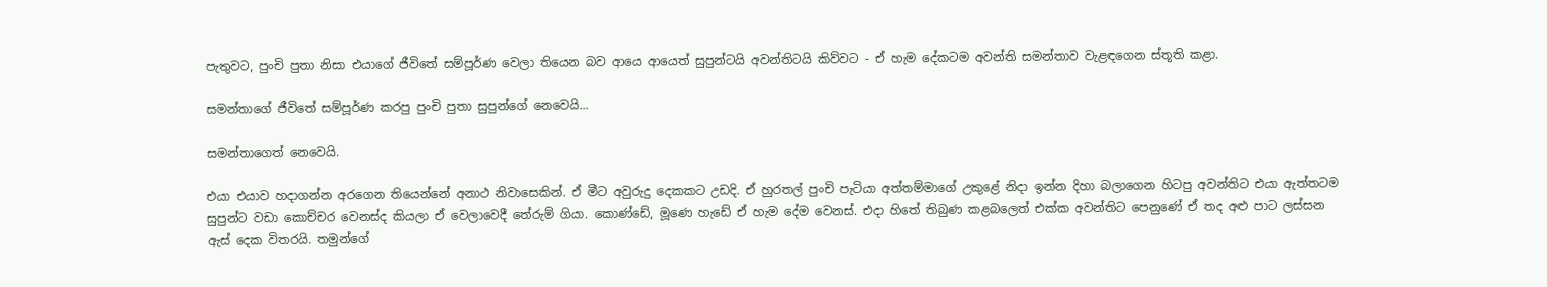පැතුවට, පුංචි පුතා නිසා එයාගේ ජීවිතේ සම්පූර්ණ වෙලා තියෙන බව ආයෙ ආයෙත් සුපුන්ටයි අවන්තිටයි කිව්වට - ඒ හැම දේකටම අවන්ති සමන්තාව වැළඳගෙන ස්තූති කළා.

සමන්තාගේ ජීවිතේ සම්පූර්ණ කරපු පුංචි පුතා සුපුන්ගේ නෙවෙයි...

සමන්තාගෙත් නෙවෙයි.

එයා එයාව හදාගන්න අරගෙන තියෙන්නේ අනාථ නිවාසෙකින්. ඒ මීට අවුරුදු දෙකකට උඩදි. ඒ හුරතල් පුංචි පැටියා අත්තම්මාගේ උකුළේ නිදා ඉන්න දිහා බලාගෙන හිටපු අවන්තිට එයා ඇත්තටම සුපුන්ට වඩා කොච්චර වෙනස්ද කියලා ඒ වෙලාවෙදී තේරුම් ගියා. කොණ්ඩේ, මූණෙ හැඩේ ඒ හැම දේම වෙනස්. එදා හිතේ තිබුණ කළබලෙත් එක්ක අවන්තිට පෙනුණේ ඒ තද අළු පාට ලස්සන ඇස් දෙක විතරයි. තමුන්ගේ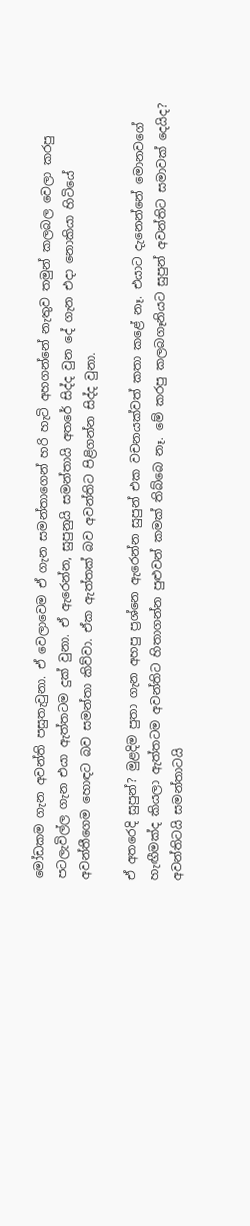මෝඩකම ගැන අවන්ති පසුතැවුනා. ඒ වෙලාවෙම ඒ ගැන සමන්තාගෙන් හරි හැටි අහගන්නේ නැතුව තමුන් කලබල වෙලා කරපු පටලැවිල්ල ගැන එයා ඇත්තටම දුක් වුනා. ඒ ඇරෙන්න, සුපුනුයි සමන්තායි අතරේ සිද්ද වුන දේ ගැන එදා නොකියා හිටියේ අවන්තීගෙම හොඳට බව සමන්තා කිව්වා. ඒක ඇත්තක් බව අවන්තිට පිළිගන්න සිද්ද වුනා.

ඒ අතරෙදි සුපුන්? මුළදිම පුතා ගැන අහපු ප්‍රශ්නෙ ඇරෙන්න සුපුන් එක වචනයක්වත් කතා කළේ නෑ. එයාට දැනෙන්නේ මොනවගේ හැඟීමක්ද කියලා ඇත්තටම අවන්තිට හිතාගන්න පුළුවන් කමක් තිබ්බෙ නෑ. මේ කරපු කලබගෑනියට සුපුන් අවන්තිට සමාවක් දෙයිද? අවන්තිටයි සමන්තාටයි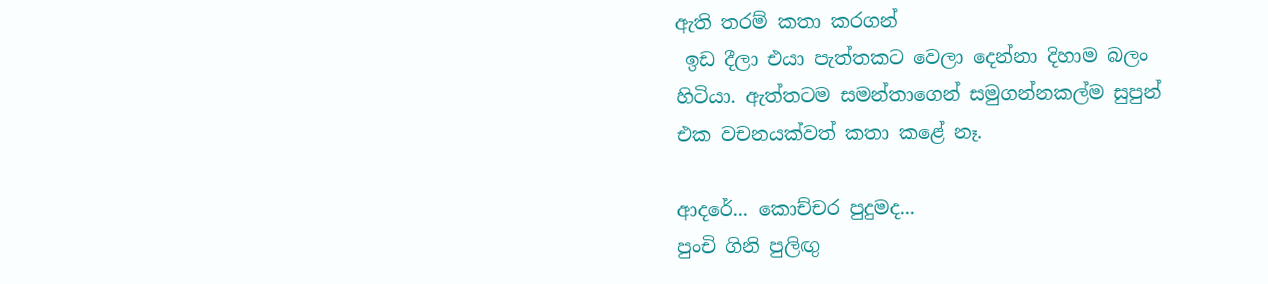ඇති තරම් කතා කරගන්
 ඉඩ දීලා එයා පැත්තකට වෙලා දෙන්නා දිහාම බලං හිටියා. ඇත්තටම සමන්තාගෙන් සමුගන්නකල්ම සුපුන් එක වචනයක්වත් කතා කළේ නෑ.

ආදරේ... කොච්චර පුදුමද...
පුංචි ගිනි පුලිඟු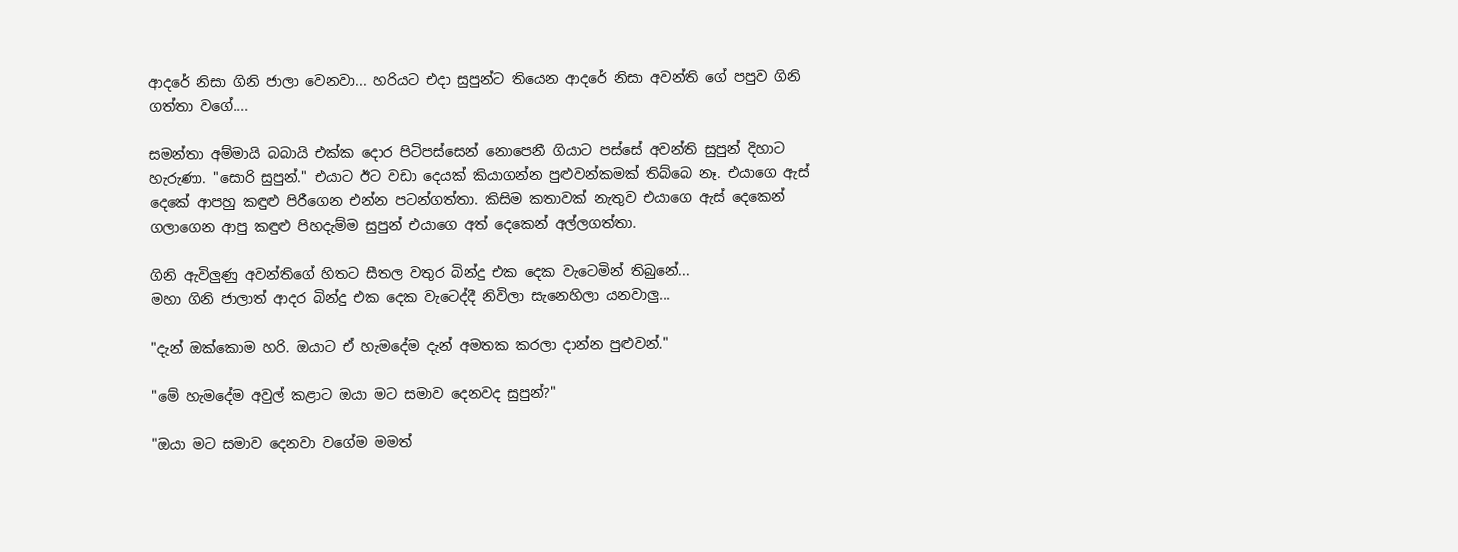ආදරේ නිසා ගිනි ජාලා වෙනවා... හරියට එදා සුපුන්ට තියෙන ආදරේ නිසා අවන්ති ගේ පපුව ගිනි ගත්තා වගේ....

සමන්තා අම්මායි බබායි එක්ක දොර පිටිපස්සෙන් නොපෙනී ගියාට පස්සේ අවන්ති සුපුන් දිහාට හැරුණා. "සොරි සුපුන්." එයාට ඊට වඩා දෙයක් කියාගන්න පුළුවන්කමක් තිබ්බෙ නෑ. එයාගෙ ඇස් දෙකේ ආපහු කඳුළු පිරීගෙන එන්න පටන්ගත්තා. කිසිම කතාවක් නැතුව එයාගෙ ඇස් දෙකෙන් ගලාගෙන ආපු කඳුළු පිහදැම්ම සුපුන් එයාගෙ අත් දෙකෙන් අල්ලගත්තා.

ගිනි ඇවිලුණු අවන්තිගේ හිතට සීතල වතුර බින්දු එක දෙක වැටෙමින් තිබුනේ...
මහා ගිනි ජාලාත් ආදර බින්දු එක දෙක වැටෙද්දී නිවිලා සැනෙහිලා යනවාලු...

"දැන් ඔක්කොම හරි. ඔයාට ඒ හැමදේම දැන් අමතක කරලා දාන්න පුළුවන්."

"මේ හැමදේම අවුල් කළාට ඔයා මට සමාව දෙනවද සුපුන්?"

"ඔයා මට සමාව දෙනවා වගේම මමත්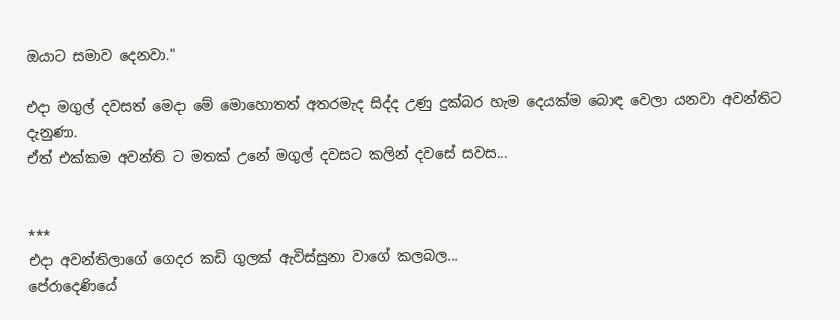ඔයාට සමාව දෙනවා."

එදා මගුල් දවසත් මෙදා මේ මොහොතත් අතරමැද සිද්ද උණු දුක්බර හැම දෙයක්ම බොඳ වෙලා යනවා අවන්තිට දැනුණා.
ඒත් එක්කම අවන්ති ට මතක් උනේ මගුල් දවසට කලින් දවසේ සවස...


***
එදා අවන්තිලාගේ ගෙදර කඩි ගුලක් ඇවිස්සුනා වාගේ කලබල...
පේරාදෙණියේ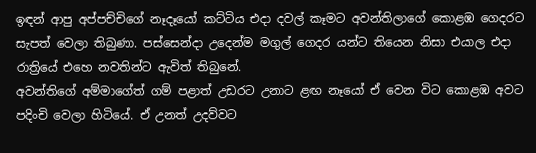ඉඳන් ආපු අප්පච්චිගේ නෑදෑයෝ කට්ටිය එදා දවල් කෑමට අවන්තිලාගේ කොළඹ ගෙදරට සැපත් වෙලා තිබුණා. පස්සෙන්දා උදෙන්ම මගුල් ගෙදර යන්ට තියෙන නිසා එයාල එදා රාත්‍රියේ එහෙ නවතින්ට ඇවිත් තිබුනේ.
අවන්තිගේ අම්මාගේත් ගම් පළාත් උඩරට උනාට ළඟ නෑයෝ ඒ වෙන විට කොළඹ අවට පදිංචි වෙලා හිටියේ. ඒ උනත් උදව්වට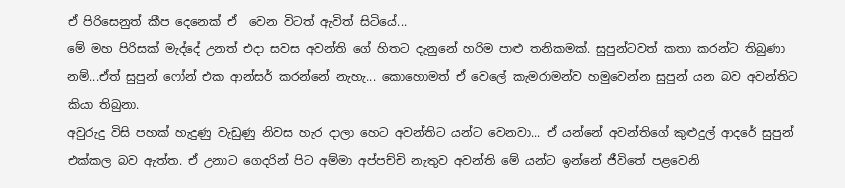ඒ පිරිසෙනුත් කීප දෙනෙක් ඒ  වෙන විටත් ඇවිත් සිටියේ...
මේ මහ පිරිසක් මැද්දේ උනත් එදා සවස අවන්ති ගේ හිතට දැනුනේ හරිම පාළු තනිකමක්. සුපුන්ටවත් කතා කරන්ට තිබුණා නම්...ඒත් සුපුන් ෆෝන් එක ආන්සර් කරන්නේ නැහැ... කොහොමත් ඒ වෙලේ කැමරාමන්ව හමුවෙන්න සුපුන් යන බව අවන්තිට කියා තිබුනා.
අවුරුදු විසි පහක් හැදුණු වැඩුණු නිවස හැර දාලා හෙට අවන්තිට යන්ට වෙනවා... ඒ යන්නේ අවන්තිගේ කුළුදුල් ආදරේ සුපුන් එක්කල බව ඇත්ත. ඒ උනාට ගෙදරින් පිට අම්මා අප්පච්චි නැතුව අවන්ති මේ යන්ට ඉන්නේ ජීවිතේ පළවෙනි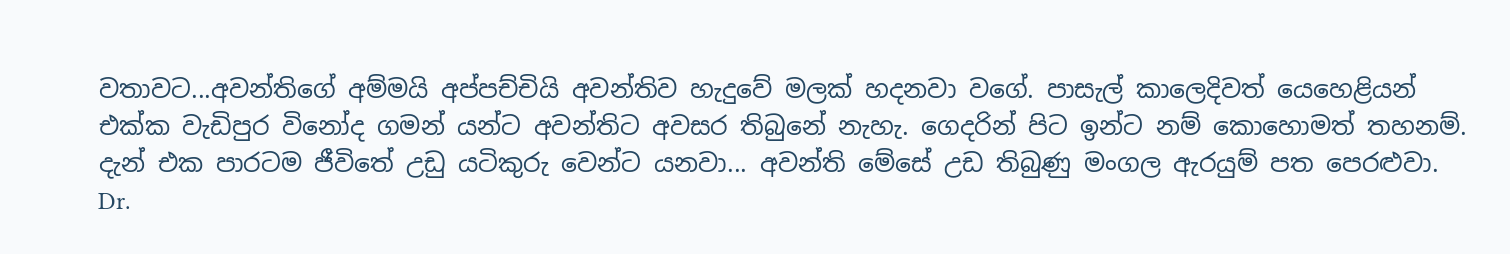වතාවට...අවන්තිගේ අම්මයි අප්පච්චියි අවන්තිව හැදුවේ මලක් හදනවා වගේ. පාසැල් කාලෙදිවත් යෙහෙළියන් එක්ක වැඩිපුර විනෝද ගමන් යන්ට අවන්තිට අවසර තිබුනේ නැහැ. ගෙදරින් පිට ඉන්ට නම් කොහොමත් තහනම්.
දැන් එක පාරටම ජීවිතේ උඩු යටිකුරු වෙන්ට යනවා... අවන්ති මේසේ උඩ තිබුණු මංගල ඇරයුම් පත පෙරළුවා.
Dr.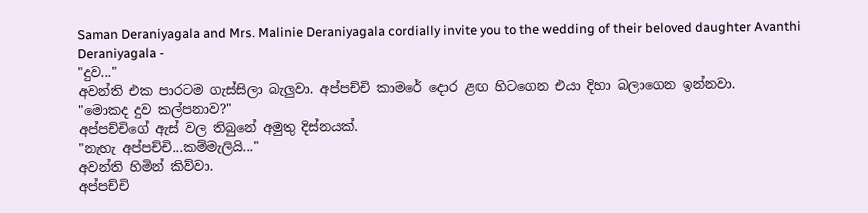Saman Deraniyagala and Mrs. Malinie Deraniyagala cordially invite you to the wedding of their beloved daughter Avanthi Deraniyagala -
"දුව..."
අවන්ති එක පාරටම ගැස්සිලා බැලුවා. අප්පච්චි කාමරේ දොර ළඟ හිටගෙන එයා දිහා බලාගෙන ඉන්නවා.
"මොකද දුව කල්පනාව?"
අප්පච්චිගේ ඇස් වල තිබුනේ අමුතු දිස්නයක්.
"නැහැ අප්පච්චි...කම්මැලියි..."
අවන්ති හිමින් කිව්වා.
අප්පච්චි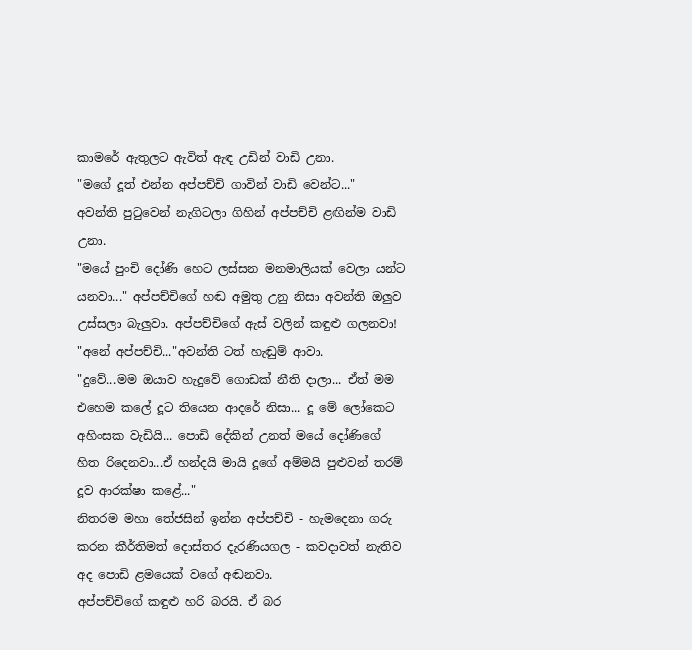කාමරේ ඇතුලට ඇවිත් ඇඳ උඩින් වාඩි උනා.
"මගේ දූත් එන්න අප්පච්චි ගාවින් වාඩි වෙන්ට..."
අවන්ති පුටුවෙන් නැගිටලා ගිහින් අප්පච්චි ළඟින්ම වාඩි උනා.
"මයේ පුංචි දෝණි හෙට ලස්සන මනමාලියක් වෙලා යන්ට යනවා..." අප්පච්චිගේ හඬ අමුතු උනු නිසා අවන්ති ඔලුව උස්සලා බැලුවා. අප්පච්චිගේ ඇස් වලින් කඳුළු ගලනවා!
"අනේ අප්පච්චි..."අවන්ති ටත් හැඬුම් ආවා.
"දුවේ...මම ඔයාව හැදුවේ ගොඩක් නීති දාලා... ඒත් මම එහෙම කලේ දූට තියෙන ආදරේ නිසා... දූ මේ ලෝකෙට අහිංසක වැඩියි... පොඩි දේකින් උනත් මයේ දෝණිගේ හිත රිදෙනවා...ඒ හන්දයි මායි දූගේ අම්මයි පුළුවන් තරම් දූව ආරක්ෂා කළේ..."
නිතරම මහා තේජසින් ඉන්න අප්පච්චි - හැමදෙනා ගරු කරන කීර්තිමත් දොස්තර දැරණියගල - කවදාවත් නැතිව අද පොඩි ළමයෙක් වගේ අඬනවා.
අප්පච්චිගේ කඳුළු හරි බරයි. ඒ බර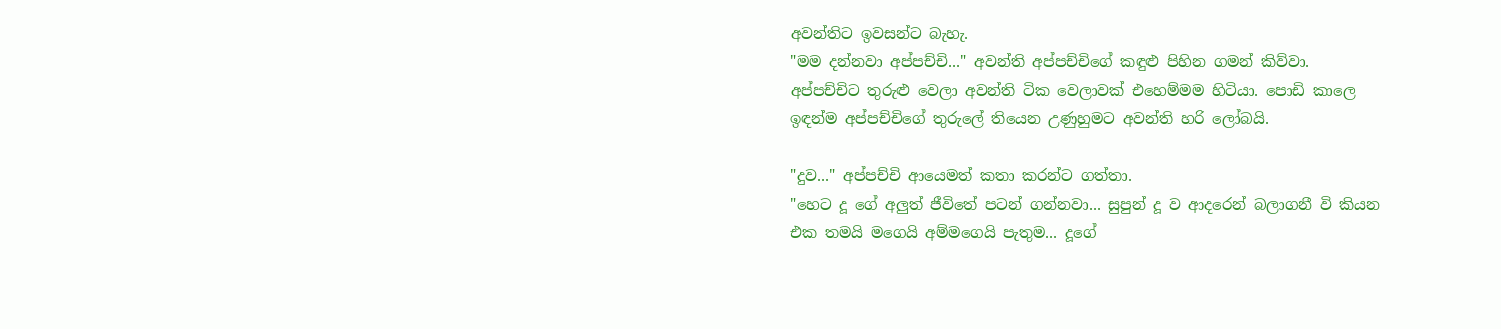අවන්තිට ඉවසන්ට බැහැ.
"මම දන්නවා අප්පච්චි..." අවන්ති අප්පච්චිගේ කඳුළු පිහින ගමන් කිව්වා.
අප්පච්චිට තුරුළු වෙලා අවන්ති ටික වෙලාවක් එහෙම්මම හිටියා. පොඩි කාලෙ ඉඳන්ම අප්පච්චිගේ තුරුලේ තියෙන උණුහුමට අවන්ති හරි ලෝබයි.

"දුව..." අප්පච්චි ආයෙමත් කතා කරන්ට ගත්තා.
"හෙට දූ ගේ අලුත් ජීවිතේ පටන් ගන්නවා... සුපුන් දූ ව ආදරෙන් බලාගනී වි කියන එක තමයි මගෙයි අම්මගෙයි පැතුම... දූගේ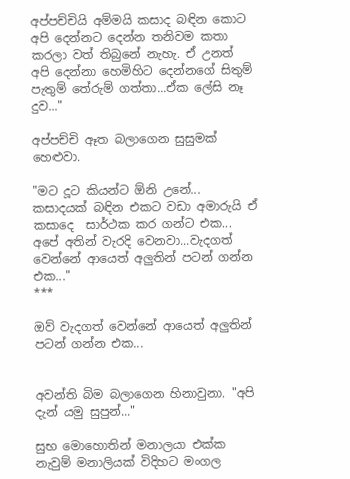අප්පච්චියි අම්මයි කසාද බඳින කොට අපි දෙන්නට දෙන්න තනිවම කතා කරලා වත් තිබුනේ නැහැ. ඒ උනත් අපි දෙන්නා හෙමිහිට දෙන්නගේ සිතුම් පැතුම් තේරුම් ගත්තා...ඒක ලේසි නෑ දුව..."

අප්පච්චි ඈත බලාගෙන සුසුමක් හෙළුවා.

"මට දූට කියන්ට ඕනි උනේ... කසාදයක් බඳින එකට වඩා අමාරුයි ඒ කසාදෙ  සාර්ථක කර ගන්ට එක... අපේ අතින් වැරදි වෙනවා...වැදගත් වෙන්නේ ආයෙත් අලුතින් පටන් ගන්න එක..."
***

ඔව් වැදගත් වෙන්නේ ආයෙත් අලුතින් පටන් ගන්න එක...


අවන්ති බිම බලාගෙන හිනාවුනා. "අපි දැන් යමු සුපුන්..."

සුභ මොහොතින් මනාලයා එක්ක නැවුම් මනාලියක් විදිහට මංගල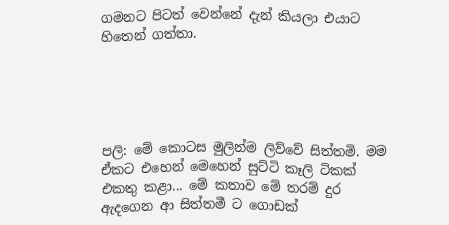ගමනට පිටත් වෙන්නේ දැන් කියලා එයාට හිතෙන් ගත්තා.





පලි: මේ කොටස මුලින්ම ලිව්වේ සිත්තමි. මම ඒකට එහෙන් මෙහෙන් සුට්ටි කෑලි ටිකක් එකතු කළා... මේ කතාව මේ තරම් දුර ඇදගෙන ආ සිත්තමී ට ගොඩක්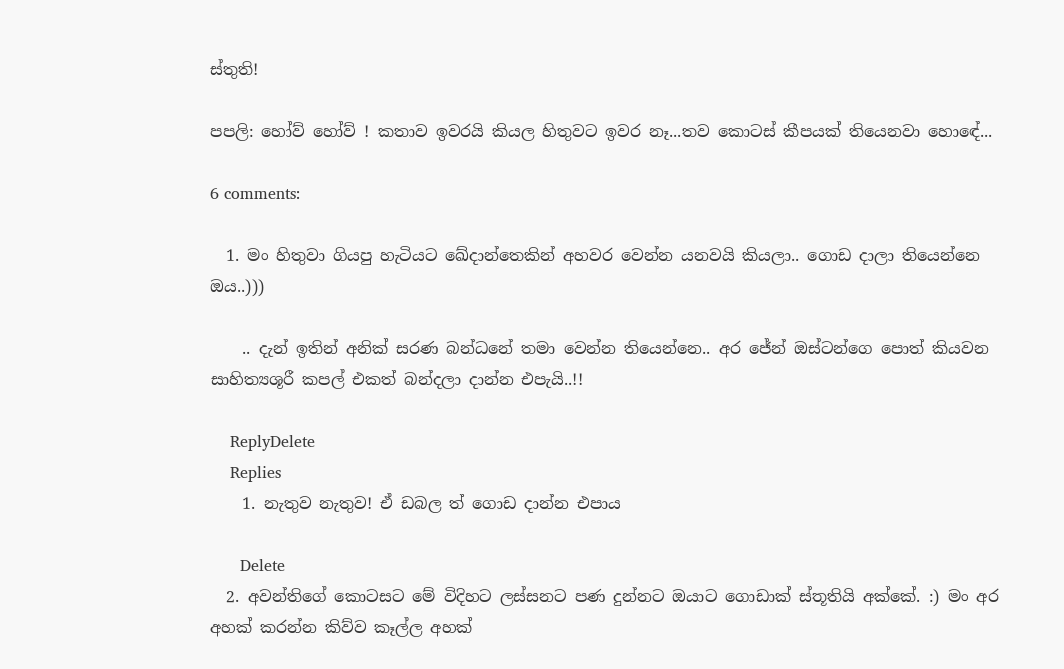ස්තුති!

පපලි: හෝව් හෝව් ! කතාව ඉවරයි කියල හිතුවට ඉවර නෑ...තව කොටස් කීපයක් තියෙනවා හොඳේ...

6 comments:

  1. මං හිතුවා ගියපු හැටියට ඛේදාන්තෙකින් අහවර වෙන්න යනවයි කියලා.. ගොඩ දාලා තියෙන්නෙ ඔය..)))

    .. දැන් ඉතින් අනික් සරණ බන්ධනේ තමා වෙන්න තියෙන්නෙ.. අර ජේන් ඔස්ටන්ගෙ පොත් කියවන සාහිත්‍යශූරී කපල් එකත් බන්දලා දාන්න එපැයි..!!

    ReplyDelete
    Replies
    1. නැතුව නැතුව! ඒ ඩබල ත් ගොඩ දාන්න එපාය

      Delete
  2. අවන්තිගේ කොටසට මේ විදිහට ලස්සනට පණ දුන්නට ඔයාට ගොඩාක් ස්තූතියි අක්කේ. :) මං අර අහක් කරන්න කිව්ව කෑල්ල අහක්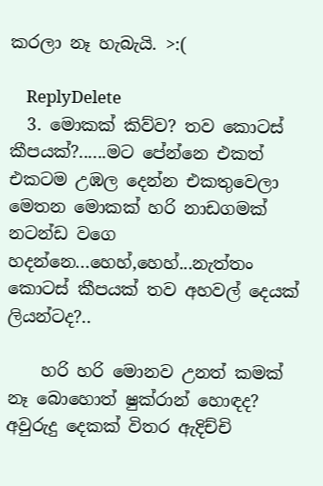කරලා නෑ හැබැයි. >:(

    ReplyDelete
  3. මොකක් කිව්ව? තව කොටස් කීපයක්?......මට පේන්නෙ එකත් එකටම උඹල දෙන්න එකතුවෙලා මෙතන මොකක් හරි නාඩගමක් නටන්ඩ වගෙ හදන්නෙ...හෙහ්,හෙහ්...නැත්තං කොටස් කීපයක් තව අහවල් දෙයක් ලියන්ටද?..

    හරි හරි මොනව උනත් කමක් නෑ බොහොත් ෂුක්රාන් හොඳද? අවුරුදු දෙකක් විතර ඇදිච්චි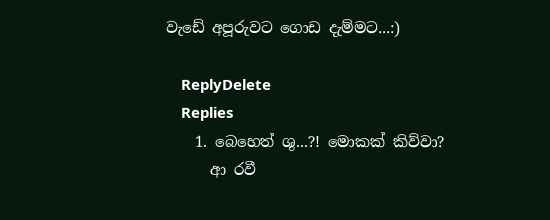වැඩේ අපූරුවට ගොඩ දැම්මට...:)

    ReplyDelete
    Replies
    1. බෙහෙත් ශු...?! මොකක් කිව්වා?
      ආ රවී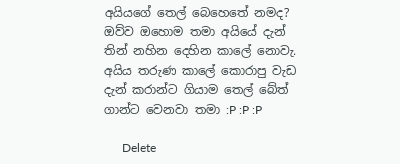අයියගේ තෙල් බෙහෙතේ නමද? ඔව්ව ඔහොම තමා අයියේ දැන් තින් නහින දෙහින කාලේ නොවැ. අයිය තරුණ කාලේ කොරාපු වැඩ දැන් කරාන්ට ගියාම තෙල් බේත් ගාන්ට වෙනවා තමා :P :P :P

      Delete